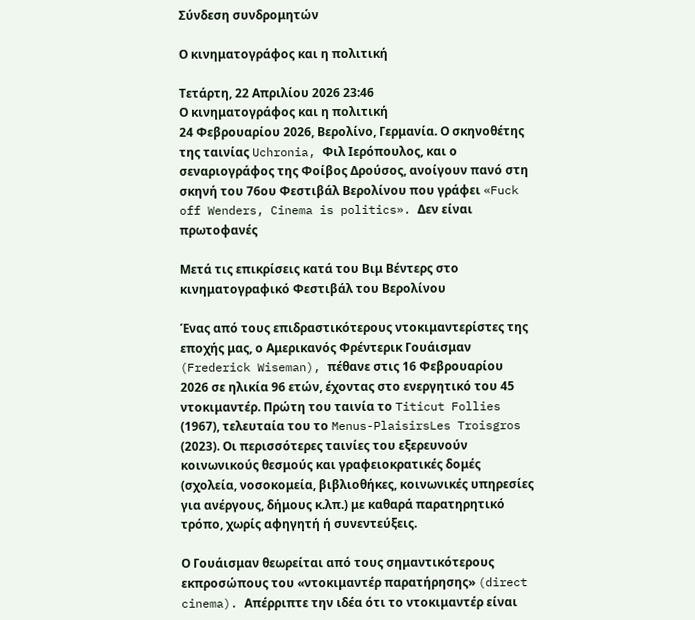Σύνδεση συνδρομητών

Ο κινηματογράφος και η πολιτική

Τετάρτη, 22 Απριλίου 2026 23:46
Ο κινηματογράφος και η πολιτική
24 Φεβρουαρίου 2026, Βερολίνο, Γερμανία. Ο σκηνοθέτης της ταινίας Uchronia, Φιλ Ιερόπουλος, και ο σεναριογράφος της Φοίβος Δρούσος, ανοίγουν πανό στη σκηνή του 76ου Φεστιβάλ Βερολίνου που γράφει «Fuck off Wenders, Cinema is politics». Δεν είναι πρωτοφανές

Μετά τις επικρίσεις κατά του Βιμ Βέντερς στο κινηματογραφικό Φεστιβάλ του Βερολίνου

Ένας από τους επιδραστικότερους ντοκιμαντερίστες της εποχής μας, ο Αμερικανός Φρέντερικ Γουάισμαν (Frederick Wiseman), πέθανε στις 16 Φεβρουαρίου 2026 σε ηλικία 96 ετών, έχοντας στο ενεργητικό του 45 ντοκιμαντέρ. Πρώτη του ταινία το Titicut Follies (1967), τελευταία του το Menus-PlaisirsLes Troisgros (2023). Οι περισσότερες ταινίες του εξερευνούν κοινωνικούς θεσμούς και γραφειοκρατικές δομές (σχολεία, νοσοκομεία, βιβλιοθήκες, κοινωνικές υπηρεσίες για ανέργους, δήμους κ.λπ.) με καθαρά παρατηρητικό τρόπο, χωρίς αφηγητή ή συνεντεύξεις.

Ο Γουάισμαν θεωρείται από τους σημαντικότερους εκπροσώπους του «ντοκιμαντέρ παρατήρησης» (direct cinema). Απέρριπτε την ιδέα ότι το ντοκιμαντέρ είναι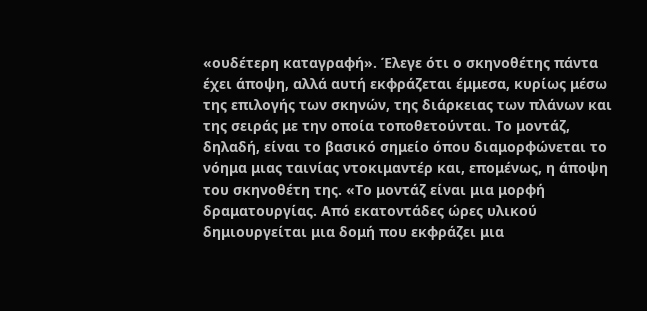«ουδέτερη καταγραφή». Έλεγε ότι ο σκηνοθέτης πάντα έχει άποψη, αλλά αυτή εκφράζεται έμμεσα, κυρίως μέσω της επιλογής των σκηνών, της διάρκειας των πλάνων και της σειράς με την οποία τοποθετούνται. Tο μοντάζ, δηλαδή, είναι το βασικό σημείο όπου διαμορφώνεται το νόημα μιας ταινίας ντοκιμαντέρ και, επομένως, η άποψη του σκηνοθέτη της. «Το μοντάζ είναι μια μορφή δραματουργίας. Από εκατοντάδες ώρες υλικού δημιουργείται μια δομή που εκφράζει μια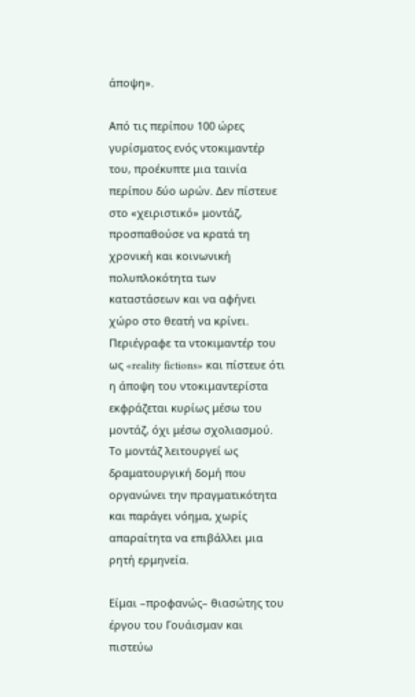άποψη».

Από τις περίπου 100 ώρες γυρίσματος ενός ντοκιμαντέρ του, προέκυπτε μια ταινία περίπου δύο ωρών. Δεν πίστευε στο «χειριστικό» μοντάζ, προσπαθούσε να κρατά τη χρονική και κοινωνική πολυπλοκότητα των καταστάσεων και να αφήνει χώρο στο θεατή να κρίνει. Περιέγραφε τα ντοκιμαντέρ του ως «reality fictions» και πίστευε ότι η άποψη του ντοκιμαντερίστα εκφράζεται κυρίως μέσω του μοντάζ, όχι μέσω σχολιασμού. Το μοντάζ λειτουργεί ως δραματουργική δομή που οργανώνει την πραγματικότητα και παράγει νόημα, χωρίς απαραίτητα να επιβάλλει μια ρητή ερμηνεία.

Είμαι –προφανώς– θιασώτης του έργου του Γουάισμαν και πιστεύω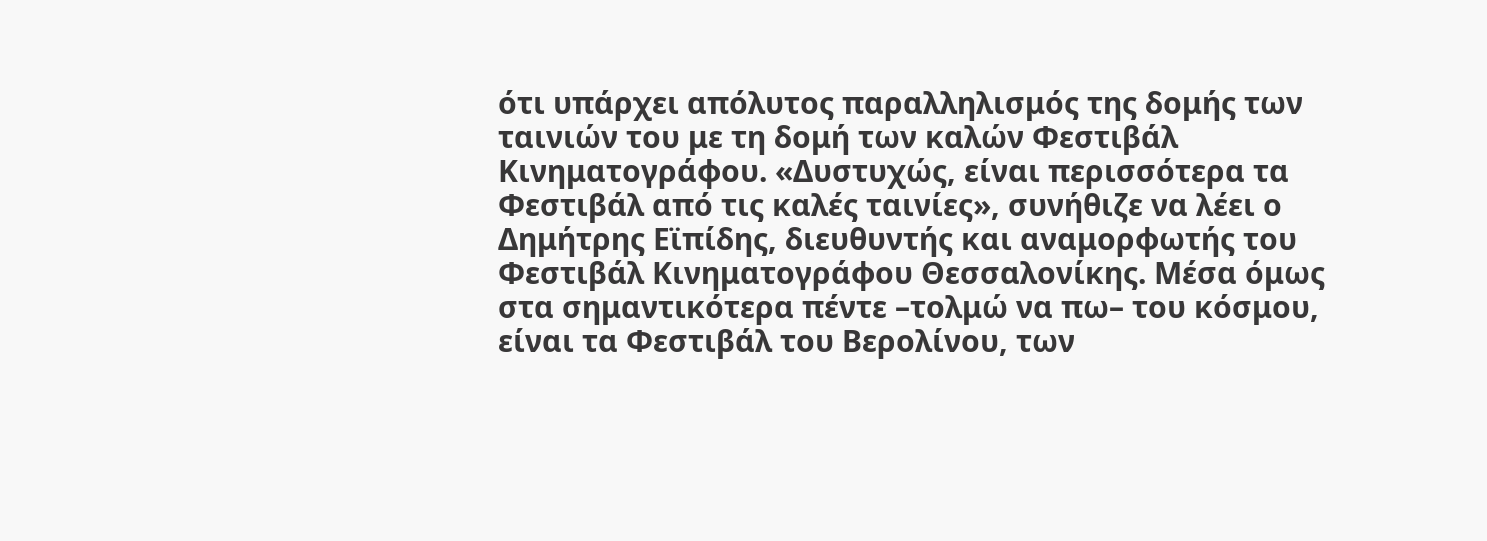ότι υπάρχει απόλυτος παραλληλισμός της δομής των ταινιών του με τη δομή των καλών Φεστιβάλ Κινηματογράφου. «Δυστυχώς, είναι περισσότερα τα Φεστιβάλ από τις καλές ταινίες», συνήθιζε να λέει ο Δημήτρης Εϊπίδης, διευθυντής και αναμορφωτής του Φεστιβάλ Κινηματογράφου Θεσσαλονίκης. Μέσα όμως στα σημαντικότερα πέντε –τολμώ να πω– του κόσμου, είναι τα Φεστιβάλ του Βερολίνου, των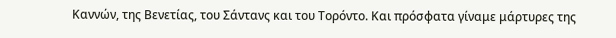Καννών, της Βενετίας, του Σάντανς και του Τορόντο. Και πρόσφατα γίναμε μάρτυρες της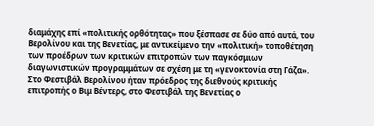διαμάχης επί «πολιτικής ορθότητας» που ξέσπασε σε δύο από αυτά, του Βερολίνου και της Βενετίας, με αντικείμενο την «πολιτική» τοποθέτηση των προέδρων των κριτικών επιτροπών των παγκόσμιων διαγωνιστικών προγραμμάτων σε σχέση με τη «γενοκτονία στη Γάζα». Στο Φεστιβάλ Βερολίνου ήταν πρόεδρος της διεθνούς κριτικής επιτροπής ο Βιμ Βέντερς, στο Φεστιβάλ της Βενετίας ο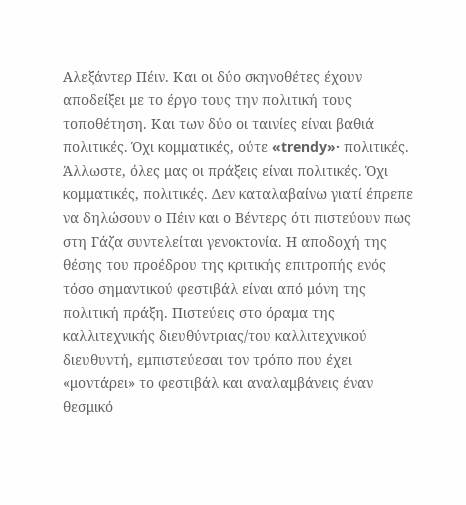Αλεξάντερ Πέιν. Και οι δύο σκηνοθέτες έχουν αποδείξει με το έργο τους την πολιτική τους τοποθέτηση. Και των δύο οι ταινίες είναι βαθιά πολιτικές. Όχι κομματικές, ούτε «trendy»· πολιτικές. Άλλωστε, όλες μας οι πράξεις είναι πολιτικές. Όχι κομματικές, πολιτικές. Δεν καταλαβαίνω γιατί έπρεπε να δηλώσουν ο Πέιν και ο Βέντερς ότι πιστεύουν πως στη Γάζα συντελείται γενοκτονία. Η αποδοχή της θέσης του προέδρου της κριτικής επιτροπής ενός τόσο σημαντικού φεστιβάλ είναι από μόνη της πολιτική πράξη. Πιστεύεις στο όραμα της καλλιτεχνικής διευθύντριας/του καλλιτεχνικού διευθυντή, εμπιστεύεσαι τον τρόπο που έχει «μοντάρει» το φεστιβάλ και αναλαμβάνεις έναν θεσμικό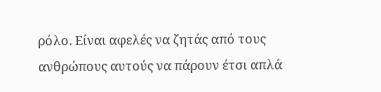ρόλο. Είναι αφελές να ζητάς από τους ανθρώπους αυτούς να πάρουν έτσι απλά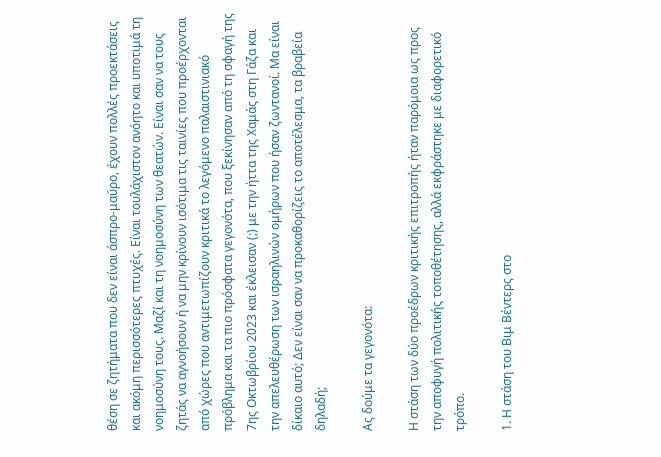θέση σε ζητήματα που δεν είναι άσπρο-μαύρο, έχουν πολλές προεκτάσεις και ακόμη περισσότερες πτυχές. Είναι τουλάχιστον ανόητο και υποτιμά τη νοημοσύνη τους. Μαζί και τη νοημοσύνη των θεατών. Είναι σαν να τους ζητάς να αγνοήσουν ή να μην κρίνουν ισότιμα τις ταινίες που προέρχονται από χώρες που αντιμετωπίζουν κριτικά το λεγόμενο παλαιστινιακό πρόβλημα και τα πιο πρόσφατα γεγονότα, που ξεκίνησαν από τη σφαγή της 7ης Οκτωβρίου 2023 και έκλεισαν (;) με την ήττα της Χαμάς στη Γάζα και την απελευθέρωση των ισραηλινών ομήρων που ήσαν ζωντανοί. Μα είναι δίκαιο αυτό; Δεν είναι σαν να προκαθορίζεις το αποτέλεσμα, τα βραβεία δηλαδή;

Ας δούμε τα γεγονότα:

Η στάση των δύο προέδρων κριτικής επιτροπής ήταν παρόμοια ως προς την αποφυγή πολιτικής τοποθέτησης, αλλά εκφράστηκε με διαφορετικό τρόπο.

1. Η στάση του Βιμ Βέντερς στο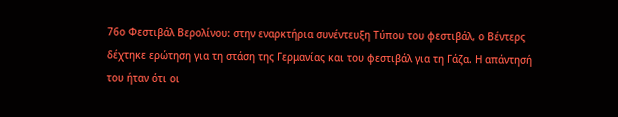76ο Φεστιβάλ Βερολίνου: στην εναρκτήρια συνέντευξη Τύπου του φεστιβάλ, ο Βέντερς δέχτηκε ερώτηση για τη στάση της Γερμανίας και του φεστιβάλ για τη Γάζα. Η απάντησή του ήταν ότι οι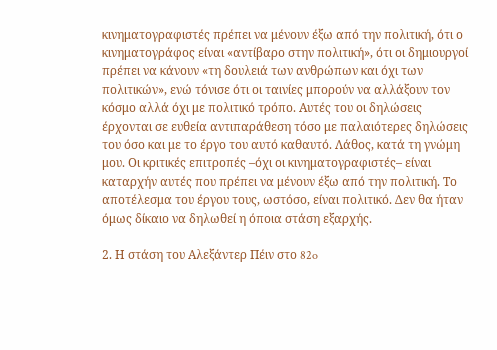κινηματογραφιστές πρέπει να μένουν έξω από την πολιτική, ότι ο κινηματογράφος είναι «αντίβαρο στην πολιτική», ότι οι δημιουργοί πρέπει να κάνουν «τη δουλειά των ανθρώπων και όχι των πολιτικών», ενώ τόνισε ότι οι ταινίες μπορούν να αλλάξουν τον κόσμο αλλά όχι με πολιτικό τρόπο. Αυτές του οι δηλώσεις έρχονται σε ευθεία αντιπαράθεση τόσο με παλαιότερες δηλώσεις του όσο και με το έργο του αυτό καθαυτό. Λάθος, κατά τη γνώμη μου. Οι κριτικές επιτροπές –όχι οι κινηματογραφιστές– είναι καταρχήν αυτές που πρέπει να μένουν έξω από την πολιτική. Το αποτέλεσμα του έργου τους, ωστόσο, είναι πολιτικό. Δεν θα ήταν όμως δίκαιο να δηλωθεί η όποια στάση εξαρχής.

2. Η στάση του Αλεξάντερ Πέιν στο 82o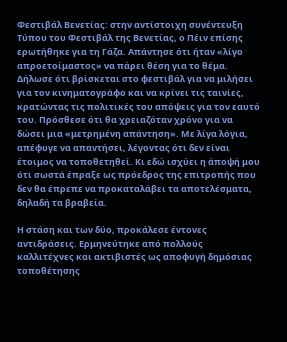Φεστιβάλ Βενετίας: στην αντίστοιχη συνέντευξη Τύπου του Φεστιβάλ της Βενετίας, ο Πέιν επίσης ερωτήθηκε για τη Γάζα. Απάντησε ότι ήταν «λίγο απροετοίμαστος» να πάρει θέση για το θέμα. Δήλωσε ότι βρίσκεται στο φεστιβάλ για να μιλήσει για τον κινηματογράφο και να κρίνει τις ταινίες, κρατώντας τις πολιτικές του απόψεις για τον εαυτό του. Πρόσθεσε ότι θα χρειαζόταν χρόνο για να δώσει μια «μετρημένη απάντηση». Με λίγα λόγια, απέφυγε να απαντήσει, λέγοντας ότι δεν είναι έτοιμος να τοποθετηθεί. Κι εδώ ισχύει η άποψή μου ότι σωστά έπραξε ως πρόεδρος της επιτροπής που δεν θα έπρεπε να προκαταλάβει τα αποτελέσματα, δηλαδή τα βραβεία.

Η στάση και των δύο, προκάλεσε έντονες αντιδράσεις. Ερμηνεύτηκε από πολλούς καλλιτέχνες και ακτιβιστές ως αποφυγή δημόσιας τοποθέτησης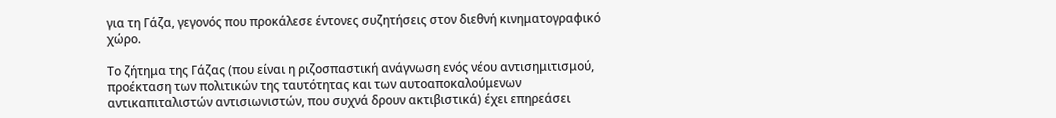για τη Γάζα, γεγονός που προκάλεσε έντονες συζητήσεις στον διεθνή κινηματογραφικό χώρο.

Το ζήτημα της Γάζας (που είναι η ριζοσπαστική ανάγνωση ενός νέου αντισημιτισμού, προέκταση των πολιτικών της ταυτότητας και των αυτοαποκαλούμενων αντικαπιταλιστών αντισιωνιστών, που συχνά δρουν ακτιβιστικά) έχει επηρεάσει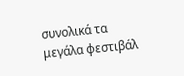συνολικά τα μεγάλα φεστιβάλ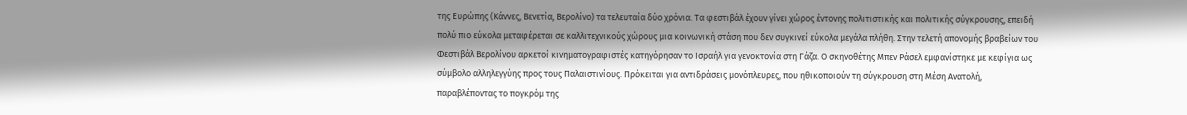της Ευρώπης (Κάννες, Βενετία, Βερολίνο) τα τελευταία δύο χρόνια. Τα φεστιβάλ έχουν γίνει χώρος έντονης πολιτιστικής και πολιτικής σύγκρουσης, επειδή πολύ πιο εύκολα μεταφέρεται σε καλλιτεχνικούς χώρους μια κοινωνική στάση που δεν συγκινεί εύκολα μεγάλα πλήθη. Στην τελετή απονομής βραβείων του Φεστιβάλ Βερολίνου αρκετοί κινηματογραφιστές κατηγόρησαν το Ισραήλ για γενοκτονία στη Γάζα. Ο σκηνοθέτης Μπεν Ράσελ εμφανίστηκε με κεφίγια ως σύμβολο αλληλεγγύης προς τους Παλαιστινίους. Πρόκειται για αντιδράσεις μονόπλευρες, που ηθικοποιούν τη σύγκρουση στη Μέση Ανατολή, παραβλέποντας το πογκρόμ της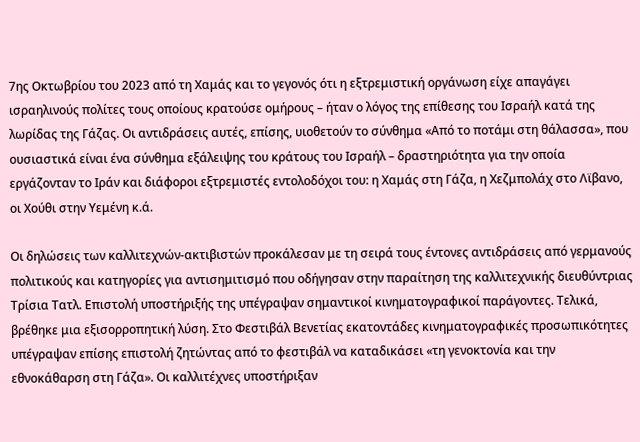7ης Οκτωβρίου του 2023 από τη Χαμάς και το γεγονός ότι η εξτρεμιστική οργάνωση είχε απαγάγει ισραηλινούς πολίτες τους οποίους κρατούσε ομήρους – ήταν ο λόγος της επίθεσης του Ισραήλ κατά της λωρίδας της Γάζας. Οι αντιδράσεις αυτές, επίσης, υιοθετούν το σύνθημα «Από το ποτάμι στη θάλασσα», που ουσιαστικά είναι ένα σύνθημα εξάλειψης του κράτους του Ισραήλ – δραστηριότητα για την οποία εργάζονταν το Ιράν και διάφοροι εξτρεμιστές εντολοδόχοι του: η Χαμάς στη Γάζα, η Χεζμπολάχ στο Λϊβανο, οι Χούθι στην Υεμένη κ.ά.

Οι δηλώσεις των καλλιτεχνών-ακτιβιστών προκάλεσαν με τη σειρά τους έντονες αντιδράσεις από γερμανούς πολιτικούς και κατηγορίες για αντισημιτισμό που οδήγησαν στην παραίτηση της καλλιτεχνικής διευθύντριας Τρίσια Τατλ. Επιστολή υποστήριξής της υπέγραψαν σημαντικοί κινηματογραφικοί παράγοντες. Τελικά, βρέθηκε μια εξισορροπητική λύση. Στο Φεστιβάλ Βενετίας εκατοντάδες κινηματογραφικές προσωπικότητες υπέγραψαν επίσης επιστολή ζητώντας από το φεστιβάλ να καταδικάσει «τη γενοκτονία και την εθνοκάθαρση στη Γάζα». Οι καλλιτέχνες υποστήριξαν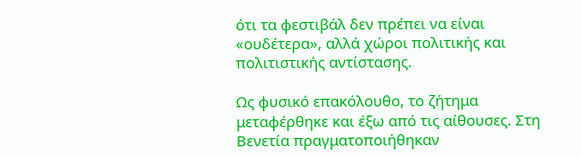ότι τα φεστιβάλ δεν πρέπει να είναι «ουδέτερα», αλλά χώροι πολιτικής και πολιτιστικής αντίστασης.

Ως φυσικό επακόλουθο, το ζήτημα μεταφέρθηκε και έξω από τις αίθουσες. Στη Βενετία πραγματοποιήθηκαν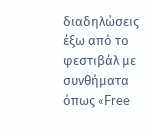διαδηλώσεις έξω από το φεστιβάλ με συνθήματα όπως «Free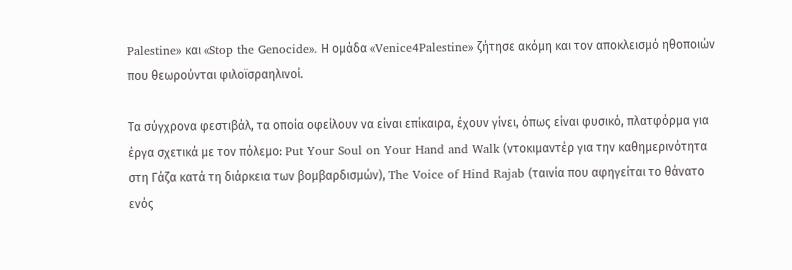Palestine» και «Stop the Genocide». Η ομάδα «Venice4Palestine» ζήτησε ακόμη και τον αποκλεισμό ηθοποιών που θεωρούνται φιλοϊσραηλινοί.

Τα σύγχρονα φεστιβάλ, τα οποία οφείλουν να είναι επίκαιρα, έχουν γίνει, όπως είναι φυσικό, πλατφόρμα για έργα σχετικά με τον πόλεμο: Put Your Soul on Your Hand and Walk (ντοκιμαντέρ για την καθημερινότητα στη Γάζα κατά τη διάρκεια των βομβαρδισμών), The Voice of Hind Rajab (ταινία που αφηγείται το θάνατο ενός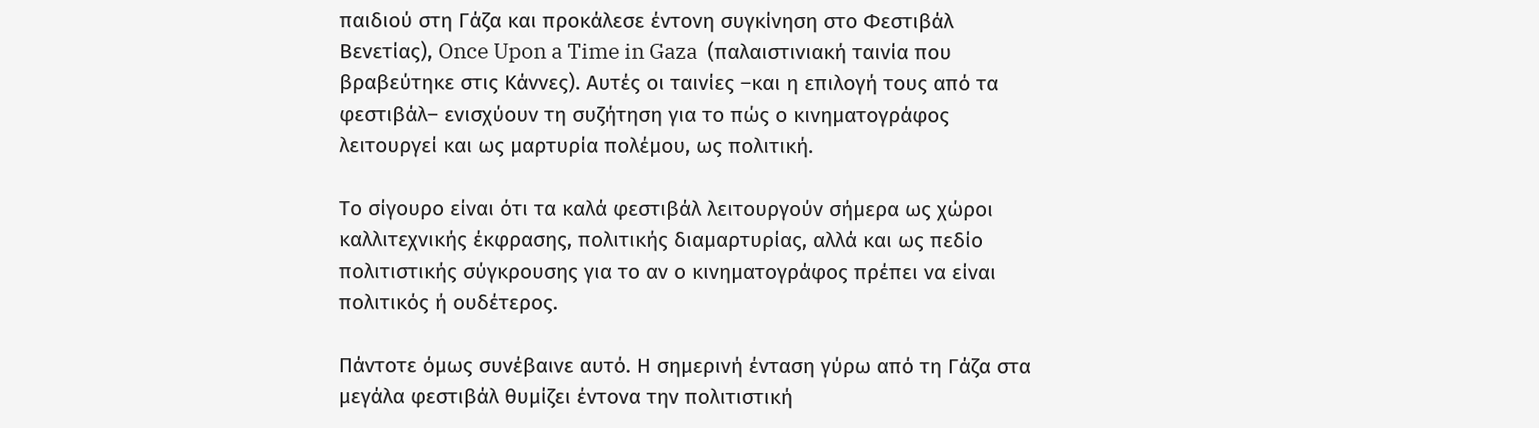παιδιού στη Γάζα και προκάλεσε έντονη συγκίνηση στο Φεστιβάλ Βενετίας), Once Upon a Time in Gaza  (παλαιστινιακή ταινία που βραβεύτηκε στις Κάννες). Αυτές οι ταινίες –και η επιλογή τους από τα φεστιβάλ– ενισχύουν τη συζήτηση για το πώς ο κινηματογράφος λειτουργεί και ως μαρτυρία πολέμου, ως πολιτική.

Το σίγουρο είναι ότι τα καλά φεστιβάλ λειτουργούν σήμερα ως χώροι καλλιτεχνικής έκφρασης, πολιτικής διαμαρτυρίας, αλλά και ως πεδίο πολιτιστικής σύγκρουσης για το αν ο κινηματογράφος πρέπει να είναι πολιτικός ή ουδέτερος.

Πάντοτε όμως συνέβαινε αυτό. Η σημερινή ένταση γύρω από τη Γάζα στα μεγάλα φεστιβάλ θυμίζει έντονα την πολιτιστική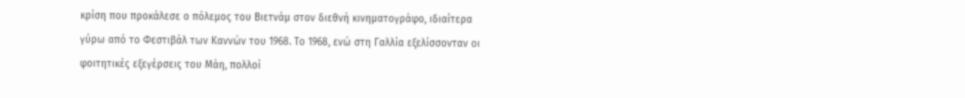κρίση που προκάλεσε ο πόλεμος του Βιετνάμ στον διεθνή κινηματογράφο, ιδιαίτερα γύρω από το Φεστιβάλ των Καννών του 1968. Το 1968, ενώ στη Γαλλία εξελίσσονταν οι φοιτητικές εξεγέρσεις του Μάη, πολλοί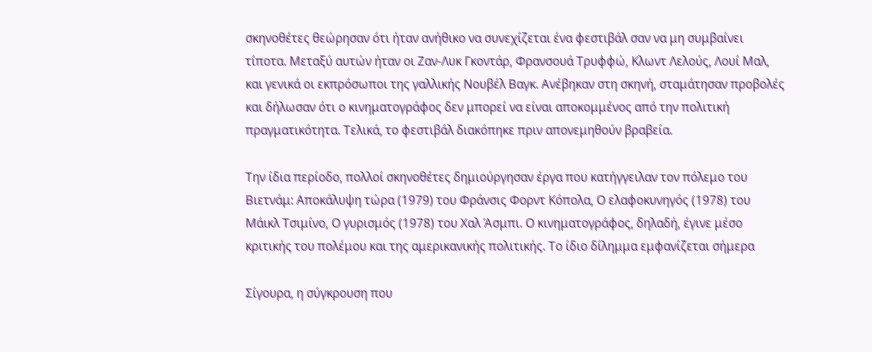σκηνοθέτες θεώρησαν ότι ήταν ανήθικο να συνεχίζεται ένα φεστιβάλ σαν να μη συμβαίνει τίποτα. Μεταξύ αυτών ήταν οι Ζαν-Λυκ Γκοντάρ, Φρανσουά Τρυφφώ, Κλωντ Λελούς, Λουί Μαλ, και γενικά οι εκπρόσωποι της γαλλικής Νουβέλ Βαγκ. Ανέβηκαν στη σκηνή, σταμάτησαν προβολές και δήλωσαν ότι ο κινηματογράφος δεν μπορεί να είναι αποκομμένος από την πολιτική πραγματικότητα. Τελικά, το φεστιβάλ διακόπηκε πριν απονεμηθούν βραβεία.

Την ίδια περίοδο, πολλοί σκηνοθέτες δημιούργησαν έργα που κατήγγειλαν τον πόλεμο του Βιετνάμ: Αποκάλυψη τώρα (1979) του Φράνσις Φορντ Κόπολα, Ο ελαφοκυνηγός (1978) του Μάικλ Τσιμίνο, Ο γυρισμός (1978) του Χαλ Άσμπι. Ο κινηματογράφος, δηλαδή, έγινε μέσο κριτικής του πολέμου και της αμερικανικής πολιτικής. Το ίδιο δίλημμα εμφανίζεται σήμερα

Σίγουρα, η σύγκρουση που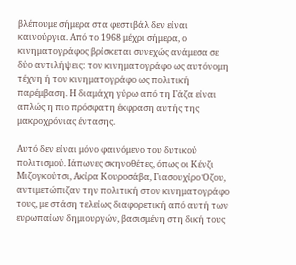βλέπουμε σήμερα στα φεστιβάλ δεν είναι καινούργια. Από το 1968 μέχρι σήμερα, ο κινηματογράφος βρίσκεται συνεχώς ανάμεσα σε δύο αντιλήψεις: τον κινηματογράφο ως αυτόνομη τέχνη ή τον κινηματογράφο ως πολιτική παρέμβαση. Η διαμάχη γύρω από τη Γάζα είναι απλώς η πιο πρόσφατη έκφραση αυτής της μακροχρόνιας έντασης.

Αυτό δεν είναι μόνο φαινόμενο του δυτικού πολιτισμού. Ιάπωνες σκηνοθέτες, όπως οι Κένζι Μιζογκούτσι, Ακίρα Κουροσάβα, Γιασουχίρο Όζου, αντιμετώπιζαν την πολιτική στον κινηματογράφο τους, με στάση τελείως διαφορετική από αυτή των ευρωπαίων δημιουργών, βασισμένη στη δική τους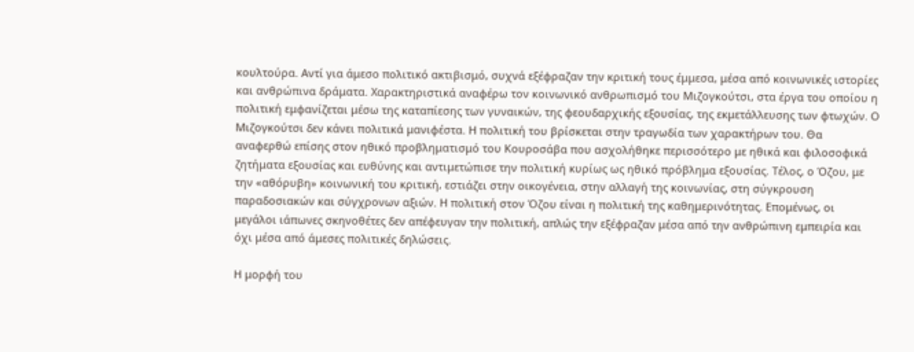κουλτούρα. Αντί για άμεσο πολιτικό ακτιβισμό, συχνά εξέφραζαν την κριτική τους έμμεσα, μέσα από κοινωνικές ιστορίες και ανθρώπινα δράματα. Χαρακτηριστικά αναφέρω τον κοινωνικό ανθρωπισμό του Μιζογκούτσι, στα έργα του οποίου η πολιτική εμφανίζεται μέσω της καταπίεσης των γυναικών, της φεουδαρχικής εξουσίας, της εκμετάλλευσης των φτωχών. Ο Μιζογκούτσι δεν κάνει πολιτικά μανιφέστα. Η πολιτική του βρίσκεται στην τραγωδία των χαρακτήρων του. Θα αναφερθώ επίσης στον ηθικό προβληματισμό του Κουροσάβα που ασχολήθηκε περισσότερο με ηθικά και φιλοσοφικά ζητήματα εξουσίας και ευθύνης και αντιμετώπισε την πολιτική κυρίως ως ηθικό πρόβλημα εξουσίας. Τέλος, ο Όζου, με την «αθόρυβη» κοινωνική του κριτική, εστιάζει στην οικογένεια, στην αλλαγή της κοινωνίας, στη σύγκρουση παραδοσιακών και σύγχρονων αξιών. Η πολιτική στον Όζου είναι η πολιτική της καθημερινότητας. Επομένως, οι μεγάλοι ιάπωνες σκηνοθέτες δεν απέφευγαν την πολιτική, απλώς την εξέφραζαν μέσα από την ανθρώπινη εμπειρία και όχι μέσα από άμεσες πολιτικές δηλώσεις.

Η μορφή του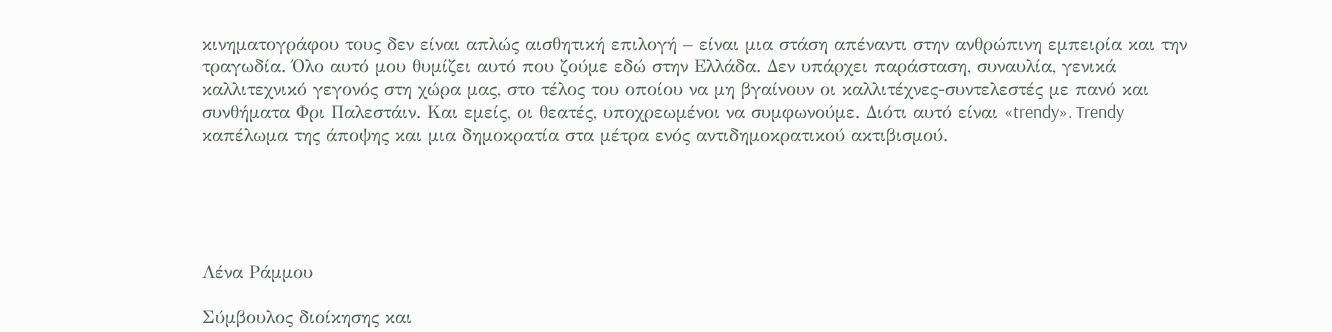κινηματογράφου τους δεν είναι απλώς αισθητική επιλογή – είναι μια στάση απέναντι στην ανθρώπινη εμπειρία και την τραγωδία. Όλο αυτό μου θυμίζει αυτό που ζούμε εδώ στην Ελλάδα. Δεν υπάρχει παράσταση, συναυλία, γενικά καλλιτεχνικό γεγονός στη χώρα μας, στο τέλος του οποίου να μη βγαίνουν οι καλλιτέχνες-συντελεστές με πανό και συνθήματα Φρι Παλεστάιν. Και εμείς, οι θεατές, υποχρεωμένοι να συμφωνούμε. Διότι αυτό είναι «trendy». Trendy καπέλωμα της άποψης και μια δημοκρατία στα μέτρα ενός αντιδημοκρατικού ακτιβισμού.





Λένα Ράμμου

Σύμβουλος διοίκησης και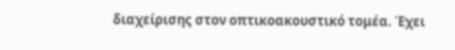διαχείρισης στον οπτικοακουστικό τομέα. Έχει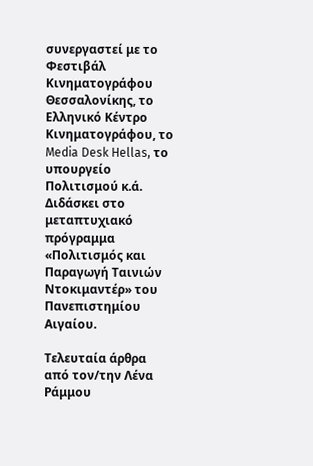συνεργαστεί με το Φεστιβάλ Κινηματογράφου Θεσσαλονίκης, το Ελληνικό Κέντρο Κινηματογράφου, το Media Desk Hellas, το υπουργείο Πολιτισμού κ.ά. Διδάσκει στο μεταπτυχιακό πρόγραμμα «Πολιτισμός και Παραγωγή Ταινιών Ντοκιμαντέρ» του Πανεπιστημίου Αιγαίου.

Τελευταία άρθρα από τον/την Λένα Ράμμου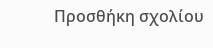Προσθήκη σχολίου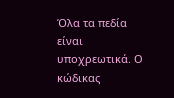Όλα τα πεδία είναι υποχρεωτικά. Ο κώδικας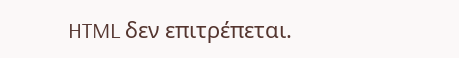HTML δεν επιτρέπεται.